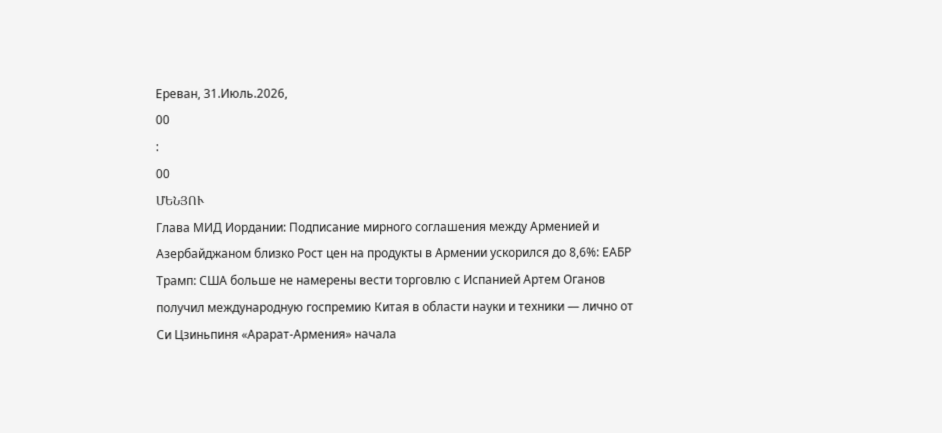Ереван, 31.Июль.2026,
00
:
00
ՄԵՆՅՈՒ
Глава МИД Иордании: Подписание мирного соглашения между Арменией и Азербайджаном близко Рост цен на продукты в Армении ускорился до 8,6%: ЕАБР Трамп: США больше не намерены вести торговлю с Испанией Артем Оганов получил международную госпремию Китая в области науки и техники — лично от Си Цзиньпиня «Арарат‑Армения» начала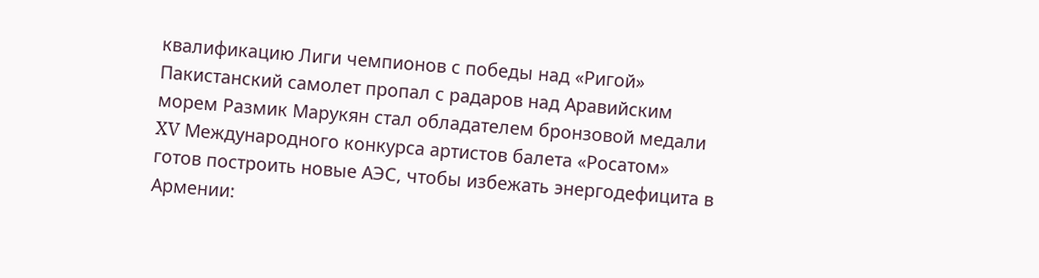квалификацию Лиги чемпионов с победы над «Ригой» Пакистанский самолет пропал с радаров над Аравийским морем Размик Марукян стал обладателем бронзовой медали XV Международного конкурса артистов балета «Росатом» готов построить новые АЭС, чтобы избежать энергодефицита в Армении: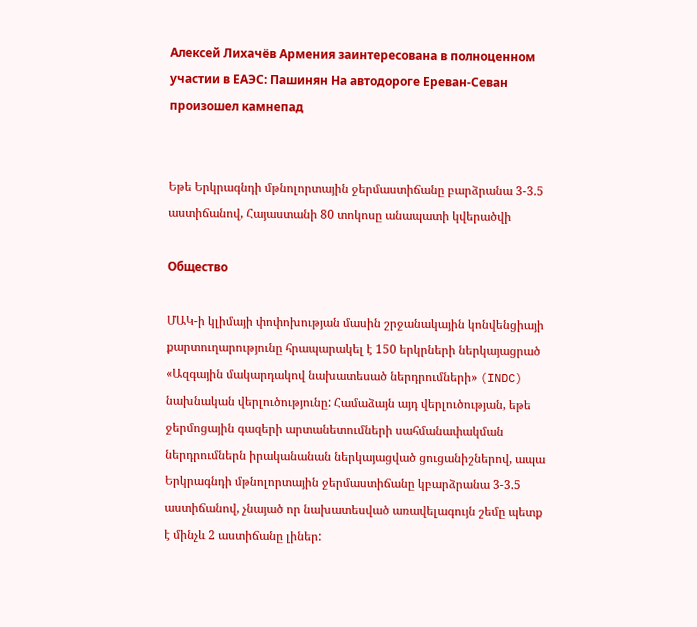Алексей Лихачёв Армения заинтересована в полноценном участии в ЕАЭС: Пашинян На автодороге Ереван-Севан произошел камнепад


Եթե Երկրագնդի մթնոլորտային ջերմաստիճանը բարձրանա 3-3.5 աստիճանով, Հայաստանի 80 տոկոսը անապատի կվերածվի

Общество

ՄԱԿ-ի կլիմայի փոփոխության մասին շրջանակային կոնվենցիայի քարտուղարությունը հրապարակել է 150 երկրների ներկայացրած «Ազգային մակարդակով նախատեսած ներդրումների» (INDC) նախնական վերլուծությունը: Համաձայն այդ վերլուծության, եթե ջերմոցային գազերի արտանետումների սահմանափակման ներդրումներն իրականանան ներկայացված ցուցանիշներով, ապա Երկրագնդի մթնոլորտային ջերմաստիճանը կբարձրանա 3-3.5 աստիճանով, չնայած որ նախատեսված առավելագույն շեմը պետք է մինչև 2 աստիճանը լիներ: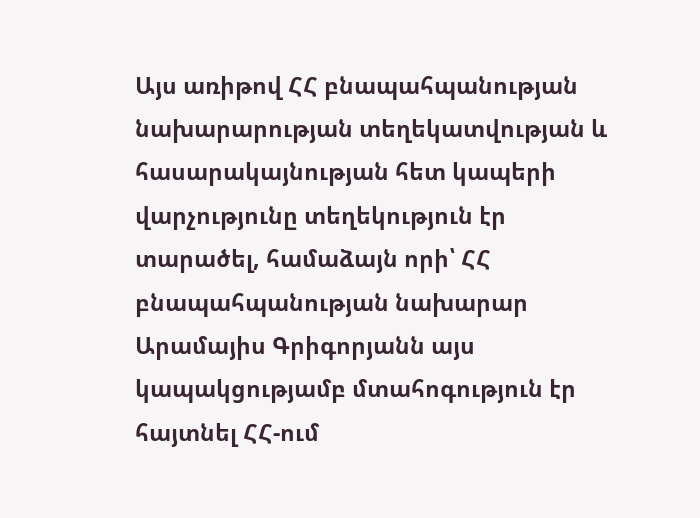Այս առիթով ՀՀ բնապահպանության նախարարության տեղեկատվության և հասարակայնության հետ կապերի վարչությունը տեղեկություն էր տարածել, համաձայն որի՝ ՀՀ բնապահպանության նախարար Արամայիս Գրիգորյանն այս կապակցությամբ մտահոգություն էր հայտնել ՀՀ-ում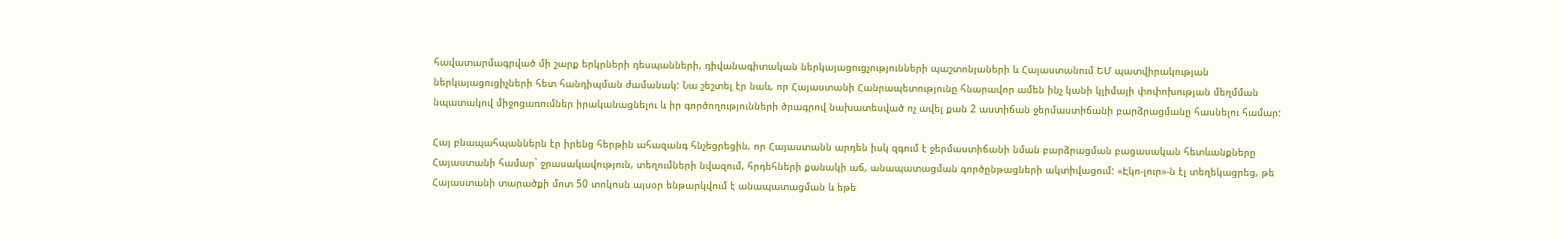հավատարմագրված մի շարք երկրների դեսպանների, դիվանագիտական ներկայացուցչությունների պաշտոնյաների և Հայաստանում ԵՄ պատվիրակության ներկայացուցիչների հետ հանդիպման ժամանակ: Նա շեշտել էր նաև, որ Հայաստանի Հանրապետությունը հնարավոր ամեն ինչ կանի կլիմայի փոփոխության մեղմման նպատակով միջոցառումներ իրականացնելու և իր գործողությունների ծրագրով նախատեսված ոչ ավել քան 2 աստիճան ջերմաստիճանի բարձրացմանը հասնելու համար:

Հայ բնապահպաններն էր իրենց հերթին ահազանգ հնչեցրեցին, որ Հայաստանն արդեն իսկ զգում է ջերմաստիճանի նման բարձրացման բացասական հետևանքները Հայաստանի համար` ջրասակավություն, տեղումների նվազում, հրդեհների քանակի աճ, անապատացման գործընթացների ակտիվացում: «Էկո-լուր»-ն էլ տեղեկացրեց, թե Հայաստանի տարածքի մոտ 50 տոկոսն այսօր ենթարկվում է անապատացման և եթե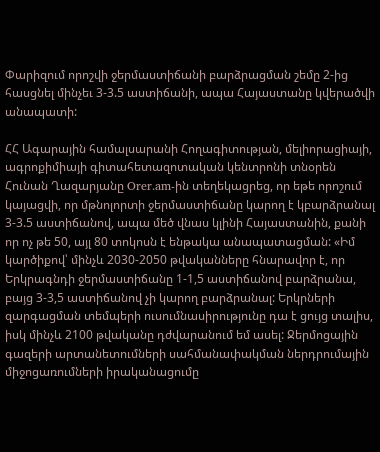Փարիզում որոշվի ջերմաստիճանի բարձրացման շեմը 2-ից հասցնել մինչեւ 3-3.5 աստիճանի, ապա Հայաստանը կվերածվի անապատի:

ՀՀ Ագարային համալսարանի Հողագիտության, մելիորացիայի, ագրոքիմիայի գիտահետազոտական կենտրոնի տնօրեն Հունան Ղազարյանը Orer.am-ին տեղեկացրեց, որ եթե որոշում կայացվի, որ մթնոլորտի ջերմաստիճանը կարող է կբարձրանալ 3-3.5 աստիճանով, ապա մեծ վնաս կլինի Հայաստանին, քանի որ ոչ թե 50, այլ 80 տոկոսն է ենթակա անապատացման: «Իմ կարծիքով՝ մինչև 2030-2050 թվականները հնարավոր է, որ Երկրագնդի ջերմաստիճանը 1-1,5 աստիճանով բարձրանա, բայց 3-3,5 աստիճանով չի կարող բարձրանալ: Երկրների զարգացման տեմպերի ուսումնասիրությունը դա է ցույց տալիս, իսկ մինչև 2100 թվականը դժվարանում եմ ասել: Ջերմոցային գազերի արտանետումների սահմանափակման ներդրումային միջոցառումների իրականացումը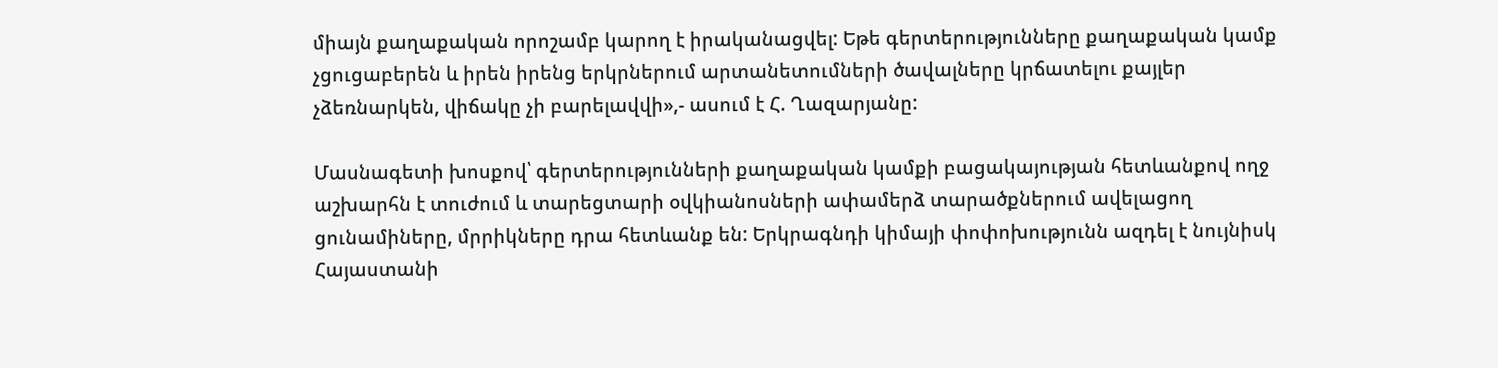միայն քաղաքական որոշամբ կարող է իրականացվել: Եթե գերտերությունները քաղաքական կամք չցուցաբերեն և իրեն իրենց երկրներում արտանետումների ծավալները կրճատելու քայլեր չձեռնարկեն, վիճակը չի բարելավվի»,- ասում է Հ. Ղազարյանը:

Մասնագետի խոսքով՝ գերտերությունների քաղաքական կամքի բացակայության հետևանքով ողջ աշխարհն է տուժում և տարեցտարի օվկիանոսների ափամերձ տարածքներում ավելացող ցունամիները, մրրիկները դրա հետևանք են: Երկրագնդի կիմայի փոփոխությունն ազդել է նույնիսկ Հայաստանի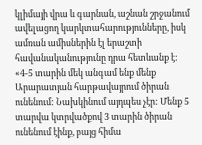կլիմայի վրա և գարնան, աշնան շրջանում ավելացող կարկտահարությունները, իսկ ամռան ամիսներին էլ երաշտի հավանականությունը դրա հետևանք է: «4-5 տարին մեկ անգամ ենք մենք Արարատյան հարթավայրում ծիրան ունենում: Նախկինում այդպես չէր: Մենք 5 տարվա կտրվածքով 3 տարին ծիրան ունենում էինք, բայց հիմա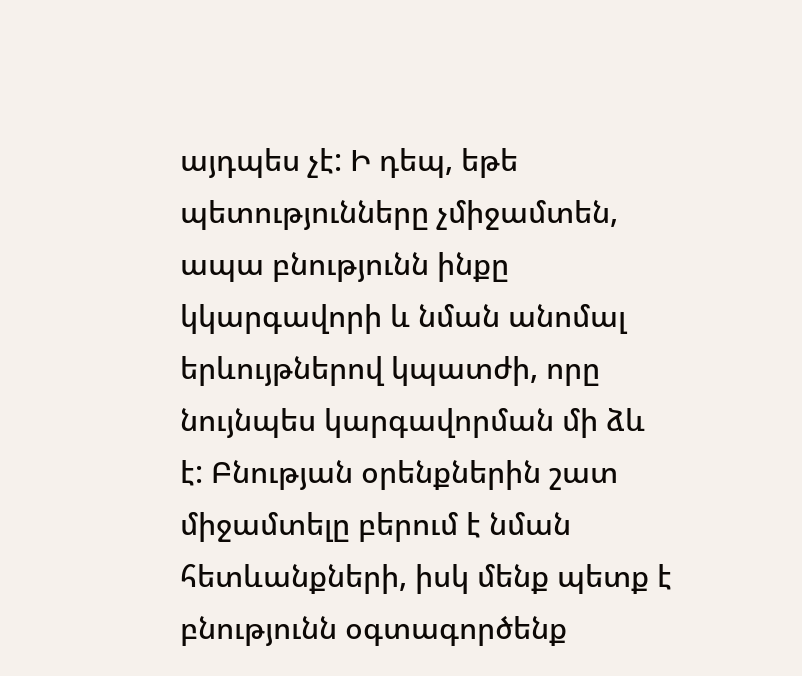այդպես չէ: Ի դեպ, եթե պետությունները չմիջամտեն, ապա բնությունն ինքը կկարգավորի և նման անոմալ երևույթներով կպատժի, որը նույնպես կարգավորման մի ձև է: Բնության օրենքներին շատ միջամտելը բերում է նման հետևանքների, իսկ մենք պետք է բնությունն օգտագործենք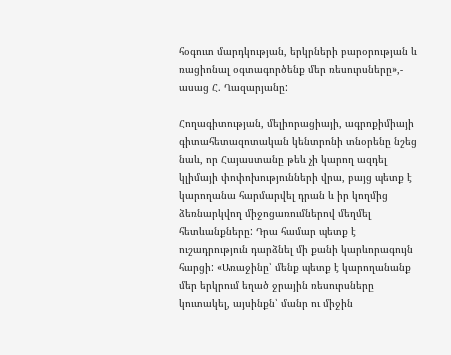հօգուտ մարդկության, երկրների բարօրության և ռացիոնալ օգտագործենք մեր ռեսուրսները»,- ասաց Հ. Ղազարյանը:

Հողագիտության, մելիորացիայի, ագրոքիմիայի գիտահետազոտական կենտրոնի տնօրենը նշեց նաև, որ Հայաստանը թեև չի կարող ազդել կլիմայի փոփոխությունների վրա, բայց պետք է կարողանա հարմարվել դրան և իր կողմից ձեռնարկվող միջոցառումներով մեղմել հետևանքները: Դրա համար պետք է ուշադրություն դարձնել մի քանի կարևորագույն հարցի: «Առաջինը՝ մենք պետք է կարողանանք մեր երկրում եղած ջրային ռեսուրսները կուտակել, այսինքն՝ մանր ու միջին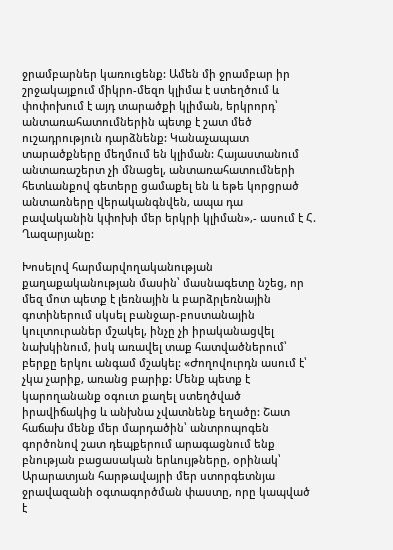ջրամբարներ կառուցենք: Ամեն մի ջրամբար իր շրջակայքում միկրո-մեզո կլիմա է ստեղծում և փոփոխում է այդ տարածքի կլիման, երկրորդ՝ անտառահատումներին պետք է շատ մեծ ուշադրություն դարձնենք: Կանաչապատ տարածքները մեղմում են կլիման: Հայաստանում անտառաշերտ չի մնացել, անտառահատումների հետևանքով գետերը ցամաքել են և եթե կորցրած անտառները վերականգնվեն, ապա դա բավականին կփոխի մեր երկրի կլիման»,- ասում է Հ. Ղազարյանը:

Խոսելով հարմարվողականության քաղաքականության մասին՝ մասնագետը նշեց, որ մեզ մոտ պետք է լեռնային և բարձրլեռնային գոտիներում սկսել բանջար-բոստանային կուլտուրաներ մշակել, ինչը չի իրականացվել նախկինում, իսկ առավել տաք հատվածներում՝ բերքը երկու անգամ մշակել: «Ժողովուրդն ասում է՝ չկա չարիք, առանց բարիք: Մենք պետք է կարողանանք օգուտ քաղել ստեղծված իրավիճակից և անխնա չվատնենք եղածը: Շատ հաճախ մենք մեր մարդածին՝ անտրոպոգեն գործոնով շատ դեպքերում արագացնում ենք բնության բացասական երևույթները, օրինակ՝ Արարատյան հարթավայրի մեր ստորգետնյա ջրավազանի օգտագործման փաստը, որը կապված է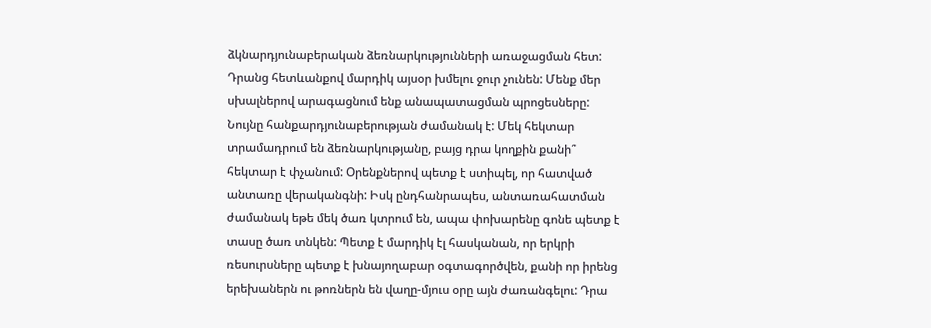ձկնարդյունաբերական ձեռնարկությունների առաջացման հետ: Դրանց հետևանքով մարդիկ այսօր խմելու ջուր չունեն: Մենք մեր սխալներով արագացնում ենք անապատացման պրոցեսները: Նույնը հանքարդյունաբերության ժամանակ է: Մեկ հեկտար տրամադրում են ձեռնարկությանը, բայց դրա կողքին քանի՞ հեկտար է փչանում: Օրենքներով պետք է ստիպել, որ հատված անտառը վերականգնի: Իսկ ընդհանրապես, անտառահատման ժամանակ եթե մեկ ծառ կտրում են, ապա փոխարենը գոնե պետք է տասը ծառ տնկեն: Պետք է մարդիկ էլ հասկանան, որ երկրի ռեսուրսները պետք է խնայողաբար օգտագործվեն, քանի որ իրենց երեխաներն ու թոռներն են վաղը-մյուս օրը այն ժառանգելու: Դրա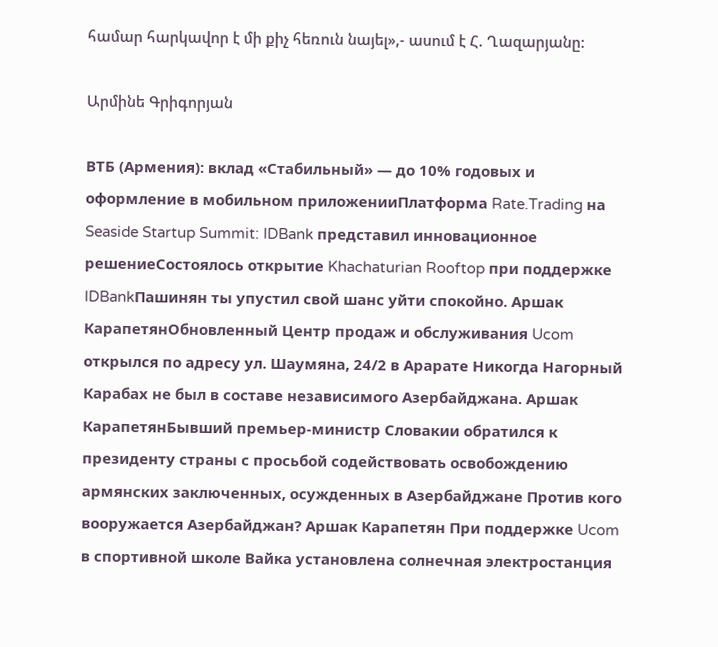համար հարկավոր է մի քիչ հեռուն նայել»,- ասում է Հ. Ղազարյանը:

Արմինե Գրիգորյան

ВТБ (Армения): вклад «Стабильный» — до 10% годовых и оформление в мобильном приложенииПлатформа Rate.Trading на Seaside Startup Summit: IDBank представил инновационное решениеСостоялось открытие Khachaturian Rooftop при поддержке IDBankПашинян ты упустил свой шанс уйти спокойно. Аршак КарапетянОбновленный Центр продаж и обслуживания Ucom открылся по адресу ул. Шаумяна, 24/2 в Арарате Никогда Нагорный Карабах не был в составе независимого Азербайджана. Аршак КарапетянБывший премьер-министр Словакии обратился к президенту страны с просьбой содействовать освобождению армянских заключенных, осужденных в Азербайджане Против кого вооружается Азербайджан? Аршак Карапетян При поддержке Ucom в спортивной школе Вайка установлена солнечная электростанция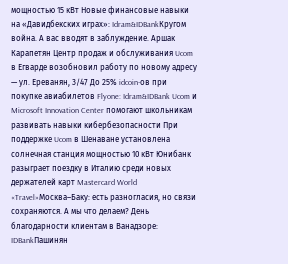мощностью 15 кВт Новые финансовые навыки на «Давидбекских играх»: Idram&IDBankКругом война. А вас вводят в заблуждение. Аршак Карапетян Центр продаж и обслуживания Ucom в Егварде возобновил работу по новому адресу — ул. Ереванян, 3/47 До 25% idcoin-ов при покупке авиабилетов Flyone: Idram&IDBank Ucom и Microsoft Innovation Center помогают школьникам развивать навыки кибербезопасности При поддержке Ucom в Шенаване установлена солнечная станция мощностью 10 кВт Юнибанк разыграет поездку в Италию среди новых держателей карт Mastercard World «Travel»Москва–Баку: есть разногласия, но связи сохраняются. А мы что делаем? День благодарности клиентам в Ванадзоре: IDBankПашинян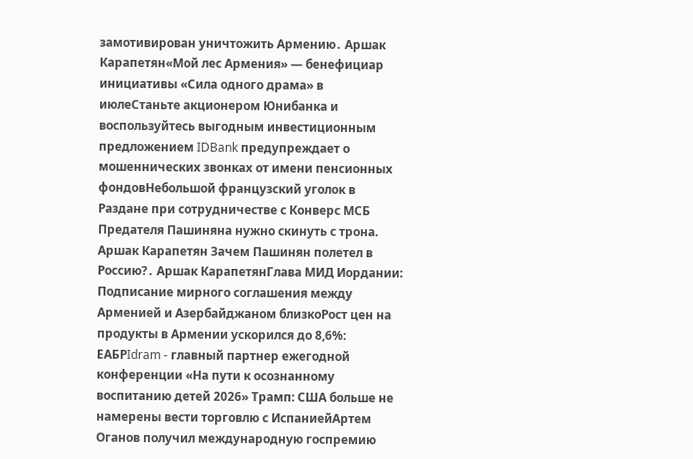замотивирован уничтожить Армению․ Аршак Карапетян«Мой лес Армения» — бенефициар инициативы «Сила одного драма» в июлеСтаньте акционером Юнибанка и воспользуйтесь выгодным инвестиционным предложением IDBank предупреждает о мошеннических звонках от имени пенсионных фондовНебольшой французский уголок в Раздане при сотрудничестве с Конверс МСБ Предателя Пашиняна нужно скинуть с трона. Аршак Карапетян Зачем Пашинян полетел в Россию?․ Аршак КарапетянГлава МИД Иордании: Подписание мирного соглашения между Арменией и Азербайджаном близкоРост цен на продукты в Армении ускорился до 8,6%: ЕАБРIdram - главный партнер ежегодной конференции «На пути к осознанному воспитанию детей 2026» Трамп: США больше не намерены вести торговлю с ИспаниейАртем Оганов получил международную госпремию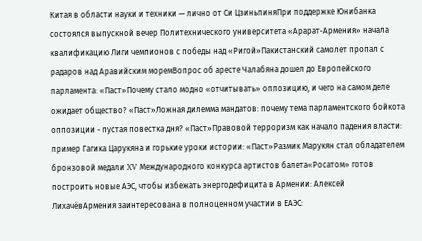Китая в области науки и техники — лично от Си ЦзиньпиняПри поддержке Юнибанка состоялся выпускной вечер Политехнического университета «Арарат‑Армения» начала квалификацию Лиги чемпионов с победы над «Ригой»Пакистанский самолет пропал с радаров над Аравийским моремВопрос об аресте Чалабяна дошел до Европейского парламента: «Паст»Почему стало модно «отчитывать» оппозицию, и чего на самом деле ожидает общество? «Паст»Ложная дилемма мандатов: почему тема парламентского бойкота оппозиции - пустая повестка дня? «Паст»Правовой терроризм как начало падения власти: пример Гагика Царукяна и горькие уроки истории: «Паст»Размик Марукян стал обладателем бронзовой медали XV Международного конкурса артистов балета«Росатом» готов построить новые АЭС, чтобы избежать энергодефицита в Армении: Алексей ЛихачёвАрмения заинтересована в полноценном участии в ЕАЭС: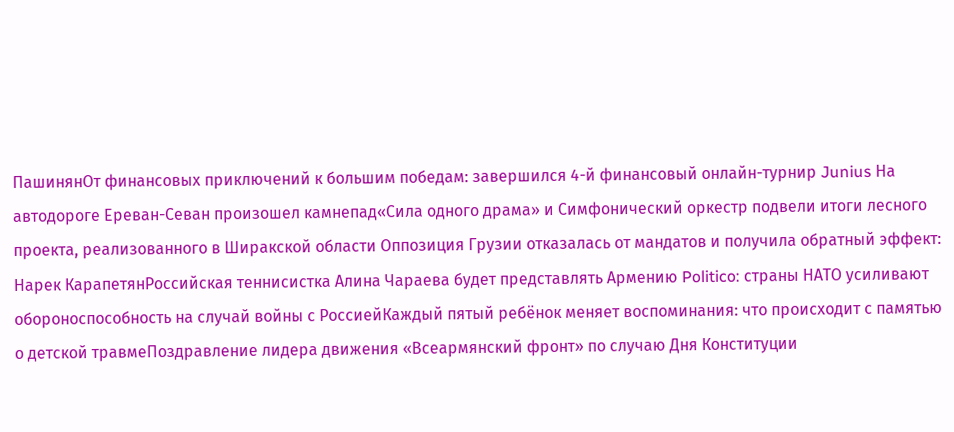ПашинянОт финансовых приключений к большим победам: завершился 4-й финансовый онлайн-турнир Junius На автодороге Ереван-Севан произошел камнепад«Сила одного драма» и Симфонический оркестр подвели итоги лесного проекта, реализованного в Ширакской области Оппозиция Грузии отказалась от мандатов и получила обратный эффект: Нарек КарапетянРоссийская теннисистка Алина Чараева будет представлять Армению Politico: страны НАТО усиливают обороноспособность на случай войны с РоссиейКаждый пятый ребёнок меняет воспоминания: что происходит с памятью о детской травмеПоздравление лидера движения «Всеармянский фронт» по случаю Дня Конституции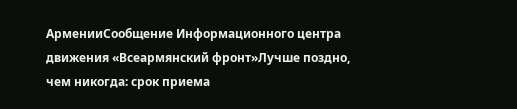АрменииСообщение Информационного центра движения «Всеармянский фронт»Лучше поздно, чем никогда: срок приема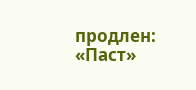продлен: «Паст»